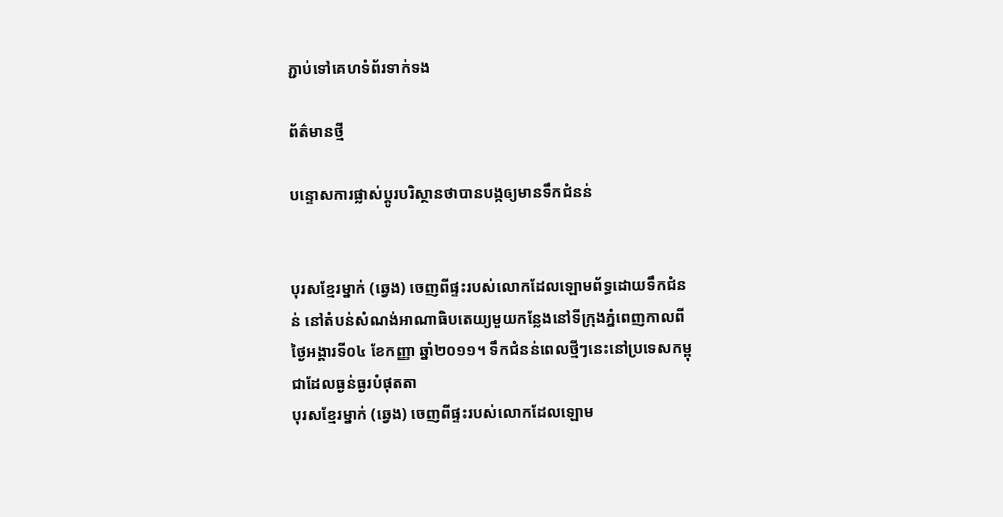ភ្ជាប់ទៅគេហទំព័រទាក់ទង

ព័ត៌មានថ្មី

បន្ទោសការផ្លាស់ប្តូរបរិស្ថានថាបានបង្កឲ្យមានទឹកជំនន់


បុរសខ្មែរម្នាក់ (ឆ្វេង) ចេញពីផ្ទះរបស់លោកដែលឡោមព័ទ្ធដោយទឹកជំនន់ នៅតំបន់សំណង់អាណាធិបតេយ្យមួយកន្លែងនៅទីក្រុងភ្នំពេញកាលពីថ្ងៃអង្គារទី០៤ ខែកញ្ញា ឆ្នាំ២០១១។ ទឹកជំនន់ពេលថ្មីៗនេះនៅប្រទេសកម្ពុជាដែលធ្ងន់ធ្ងរបំផុតតា
បុរសខ្មែរម្នាក់ (ឆ្វេង) ចេញពីផ្ទះរបស់លោកដែលឡោម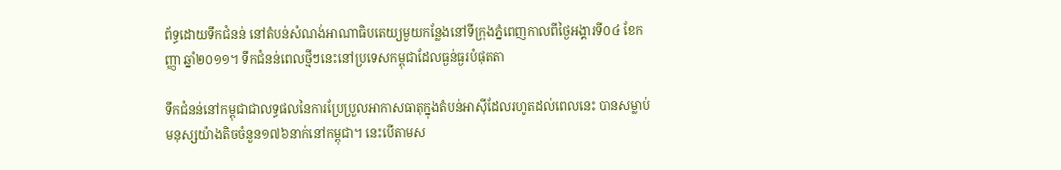ព័ទ្ធដោយទឹកជំនន់ នៅតំបន់សំណង់អាណាធិបតេយ្យមួយកន្លែងនៅទីក្រុងភ្នំពេញកាលពីថ្ងៃអង្គារទី០៤ ខែកញ្ញា ឆ្នាំ២០១១។ ទឹកជំនន់ពេលថ្មីៗនេះនៅប្រទេសកម្ពុជាដែលធ្ងន់ធ្ងរបំផុតតា

ទឹកជំនន់នៅកម្ពុជាជាលទ្ធផលនៃការប្រែប្រួលអាកាសធាតុក្នុងតំបន់អាស៊ីដែលរហូតដល់ពេលនេះ បានសម្លាប់មនុស្សយ៉ាងតិចចំនួន១៧៦នាក់នៅកម្ពុជា។ នេះបើតាមស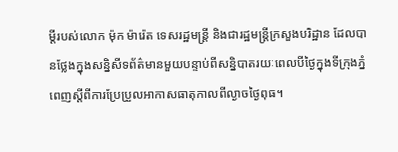ម្តីរបស់លោក ម៉ុក ម៉ារ៉េត ទេសរដ្ឋមន្ដ្រី និងជារដ្ឋមន្ដ្រីក្រសួងបរិដ្ឋាន ដែលបានថ្លែងក្នុងសន្និសីទព័ត៌មានមួយបន្ទាប់ពីសន្និបាតរយៈពេលបីថ្ងៃក្នុងទីក្រុងភ្នំពេញស្ដីពីការប្រែប្រួលអាកាសធាតុកាលពីល្ងាចថ្ងៃពុធ។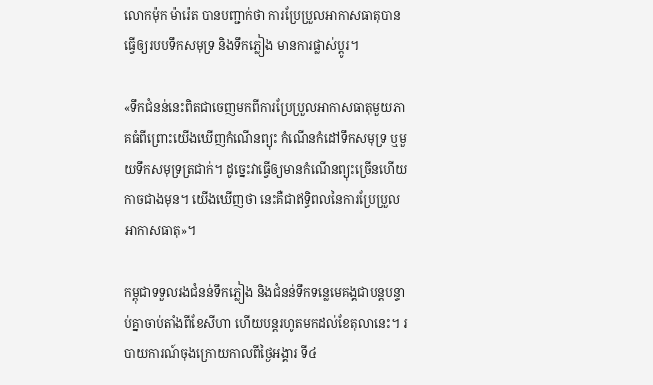លោកម៉ុក ម៉ារ៉េត បានបញ្ជាក់ថា ការប្រែប្រួលអាកាសធាតុបានធ្វើឲ្យរបបទឹកសមុទ្រ និងទឹកភ្លៀង មានការផ្លាស់ប្តូរ។

«ទឹកជំនន់នេះពិតជាចេញមកពីការប្រែប្រួលអាកាសធាតុមួយភាគធំពីព្រោះយើងឃើញកំណើនព្យុះ កំណើនកំដៅទឹកសមុទ្រ ឬមួយទឹកសមុទ្រត្រជាក់។ ដូច្នេះវាធ្វើឲ្យមានកំណើនព្យុះច្រើនហើយ កាចជាងមុន។ យើងឃើញថា នេះគឺជាឥទ្ធិពលនៃការប្រែប្រួលអាកាសធាតុ»។

កម្ពុជាទទួលរងជំនន់ទឹកភ្លៀង និងជំនន់ទឹកទន្លេមេគង្គជាបន្ដបន្ទាប់គ្នាចាប់តាំងពីខែសីហា ហើយបន្ដរហូតមកដល់ខែតុលានេះ។ របាយការណ៍ចុងក្រោយកាលពីថ្ងៃអង្គារ ទី៤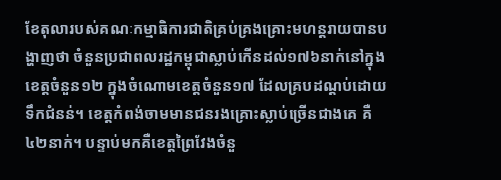ខែតុលារបស់គណៈកម្មាធិការជាតិគ្រប់គ្រងគ្រោះមហន្ដរាយបានបង្ហាញថា ចំនួនប្រជាពលរដ្ឋកម្ពុជាស្លាប់កើនដល់១៧៦នាក់នៅក្នុងខេត្តចំនួន១២ ក្នុងចំណោមខេត្តចំនួន១៧ ដែលគ្របដណ្ដប់ដោយទឹកជំនន់។ ខេត្តកំពង់ចាមមានជនរងគ្រោះស្លាប់ច្រើនជាងគេ គឺ៤២នាក់។ បន្ទាប់មកគឺខេត្តព្រៃវែងចំនួ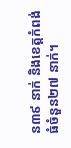ន៣៩ នាក់ និងខេត្តកំពង់ធំចំនួន២៧ នាក់។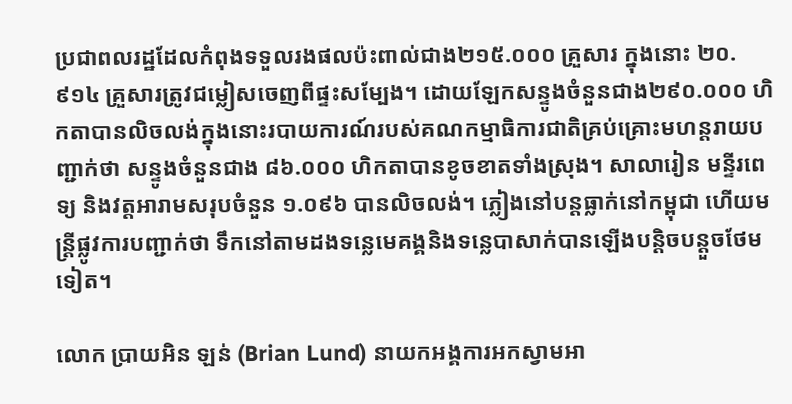ប្រជាពលរដ្ឋដែលកំពុងទទួលរងផលប៉ះពាល់ជាង២១៥.០០០ គ្រួសារ ក្នុងនោះ ២០.៩១៤ គ្រួសារត្រូវជម្លៀសចេញពីផ្ទះសម្បែង។ ដោយឡែកសន្ទូងចំនួនជាង២៩០.០០០ ហិកតាបានលិចលង់ក្នុងនោះរបាយការណ៍របស់គណកម្មាធិការជាតិគ្រប់គ្រោះមហន្ដរាយបញ្ជាក់ថា សន្ទូងចំនួនជាង ៨៦.០០០ ហិកតាបានខូចខាតទាំងស្រុង។ សាលារៀន មន្ទីរពេទ្យ និងវត្តអារាមសរុបចំនួន ១.០៩៦ បានលិចលង់។ ភ្លៀងនៅបន្ដធ្លាក់នៅកម្ពុជា ហើយមន្ដ្រីផ្លូវការបញ្ជាក់ថា ទឹកនៅតាមដងទន្លេមេគង្គនិងទន្លេបាសាក់បានឡើងបន្ដិចបន្តួចថែមទៀត។

លោក ប្រាយអិន ឡន់ (Brian Lund) នាយកអង្គការអកស្វាមអា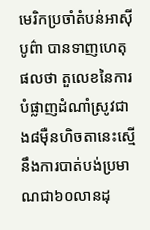មេរិកប្រចាំតំបន់អាស៊ីបូព៌ា បានទាញហេតុផលថា តួលេខនៃការបំផ្លាញដំណាំស្រូវជាង៨ម៉ឺនហិចតានេះស្មើនឹងការបាត់បង់ប្រមាណជា៦០លានដុ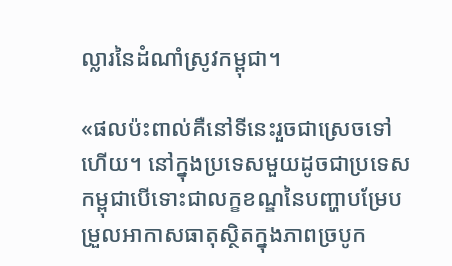ល្លារនៃដំណាំស្រូវកម្ពុជា។

«ផលប៉ះពាល់គឺនៅទីនេះរួចជាស្រេចទៅហើយ។ នៅក្នុងប្រទេសមួយដូចជាប្រទេសកម្ពុជាបើទោះជាលក្ខខណ្ឌនៃបញ្ហាបម្រែបម្រួលអាកាសធាតុស្ថិតក្នុងភាពច្របូក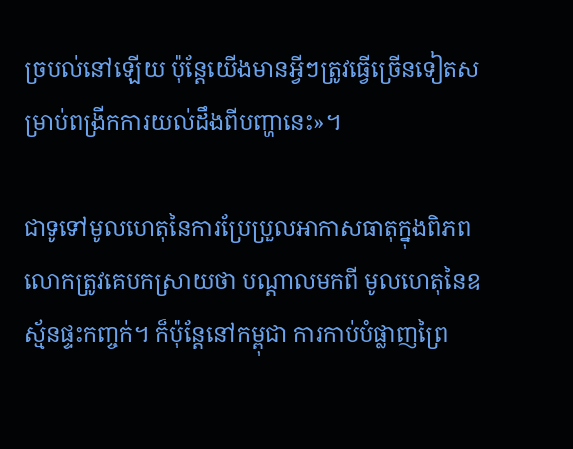ច្របល់នៅឡើយ ប៉ុន្ដែយើងមានអ្វីៗត្រូវធ្វើច្រើនទៀតសម្រាប់ពង្រីកការយល់ដឹងពីបញ្ហានេះ»។

ជាទូទៅមូលហេតុនៃការប្រែប្រួលអាកាសធាតុក្នុងពិភពលោកត្រូវគេបកស្រាយថា បណ្ដាលមកពី មូលហេតុនៃឧស្ម័នផ្ទះកញ្ចក់។ ក៏ប៉ុន្ដែនៅកម្ពុជា ការកាប់បំផ្លាញព្រៃ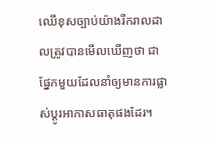ឈើខុសច្បាប់យ៉ាងរីករាលដាលត្រូវបានមើលឃើញថា ជាផ្នែកមួយដែលនាំឲ្យមានការផ្លាស់ប្ដូរអាកាសធាតុផងដែរ។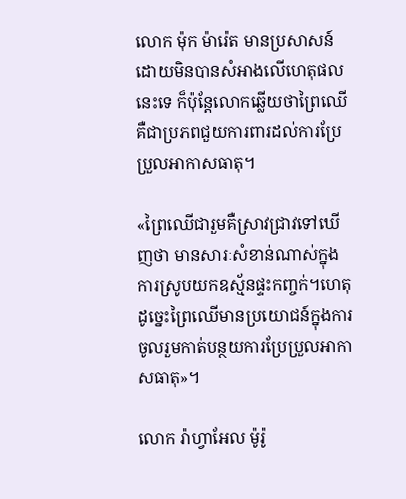លោក ម៉ុក ម៉ារ៉េត មានប្រសាសន៍ដោយមិនបានសំអាងលើហេតុផលនេះទេ ក៏ប៉ុន្ដែលោកឆ្លើយថាព្រៃឈើគឺជាប្រភពជួយការពារដល់ការប្រែប្រួលអាកាសធាតុ។

«ព្រៃឈើជារួមគឺស្រាវជ្រាវទៅឃើញថា មានសារៈសំខាន់ណាស់ក្នុងការស្រូបយកឧស្ម័នផ្ទះកញ្ចក់។ហេតុដូច្នេះព្រៃឈើមានប្រយោជន៍ក្នុងការចូលរួមកាត់បន្ថយការប្រែប្រួលអាកាសធាតុ»។

លោក រ៉ាហ្វាអែល ម៉ូរ៉ូ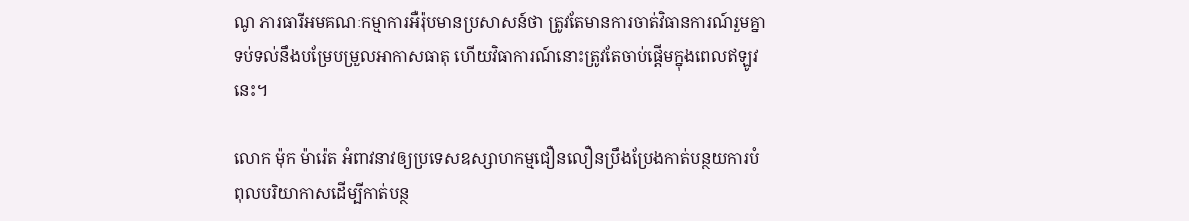ណូ ភារធារីអមគណៈកម្មាការអឺរ៉ុបមានប្រសាសន៍ថា ត្រូវតែមានការចាត់វិធានការណ៍រួមគ្នាទប់ទល់នឹងបម្រែបម្រួលអាកាសធាតុ ហើយវិធាការណ៍នោះត្រូវតែចាប់ផ្ដើមក្នុងពេលឥឡូវនេះ។

លោក ម៉ុក ម៉ារ៉េត អំពាវនាវឲ្យប្រទេសឧស្សាហកម្មជឿនលឿនប្រឹងប្រែងកាត់បន្ថយការបំពុលបរិយាកាសដើម្បីកាត់បន្ថ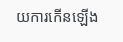យការកើនឡើង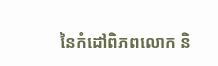នៃកំដៅពិភពលោក និ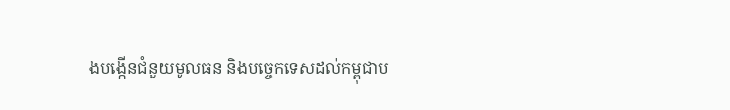ងបង្កើនជំនួយមូលធន និងបច្ចេកទេសដល់កម្ពុជាប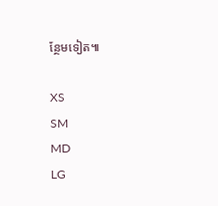ន្ថែមទៀត៕

XS
SM
MD
LG